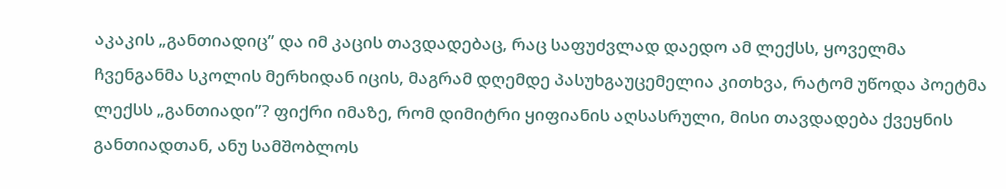აკაკის „განთიადიც” და იმ კაცის თავდადებაც, რაც საფუძვლად დაედო ამ ლექსს, ყოველმა ჩვენგანმა სკოლის მერხიდან იცის, მაგრამ დღემდე პასუხგაუცემელია კითხვა, რატომ უწოდა პოეტმა ლექსს „განთიადი”? ფიქრი იმაზე, რომ დიმიტრი ყიფიანის აღსასრული, მისი თავდადება ქვეყნის განთიადთან, ანუ სამშობლოს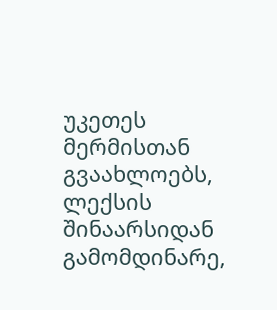უკეთეს მერმისთან გვაახლოებს, ლექსის შინაარსიდან გამომდინარე,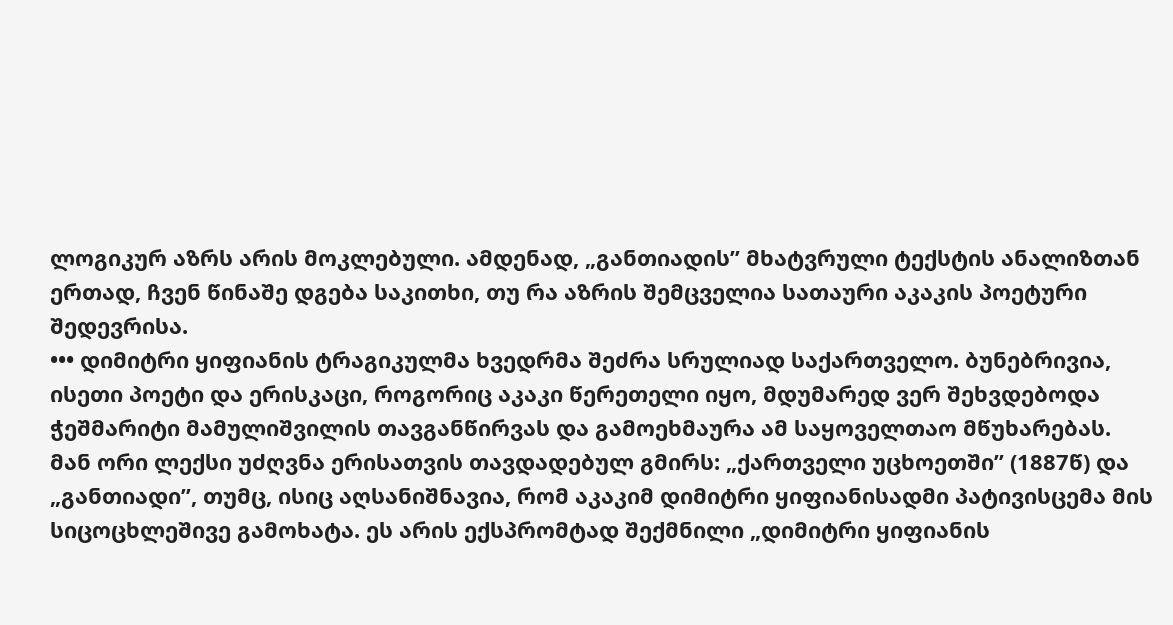ლოგიკურ აზრს არის მოკლებული. ამდენად, „განთიადის” მხატვრული ტექსტის ანალიზთან ერთად, ჩვენ წინაშე დგება საკითხი, თუ რა აზრის შემცველია სათაური აკაკის პოეტური შედევრისა.
••• დიმიტრი ყიფიანის ტრაგიკულმა ხვედრმა შეძრა სრულიად საქართველო. ბუნებრივია, ისეთი პოეტი და ერისკაცი, როგორიც აკაკი წერეთელი იყო, მდუმარედ ვერ შეხვდებოდა ჭეშმარიტი მამულიშვილის თავგანწირვას და გამოეხმაურა ამ საყოველთაო მწუხარებას. მან ორი ლექსი უძღვნა ერისათვის თავდადებულ გმირს: „ქართველი უცხოეთში” (1887წ) და „განთიადი”, თუმც, ისიც აღსანიშნავია, რომ აკაკიმ დიმიტრი ყიფიანისადმი პატივისცემა მის სიცოცხლეშივე გამოხატა. ეს არის ექსპრომტად შექმნილი „დიმიტრი ყიფიანის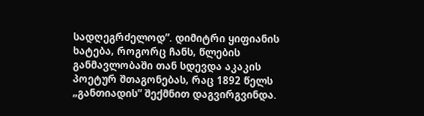სადღეგრძელოდ”. დიმიტრი ყიფიანის ხატება, როგორც ჩანს, წლების განმავლობაში თან სდევდა აკაკის პოეტურ შთაგონებას, რაც 1892 წელს „განთიადის” შექმნით დაგვირგვინდა.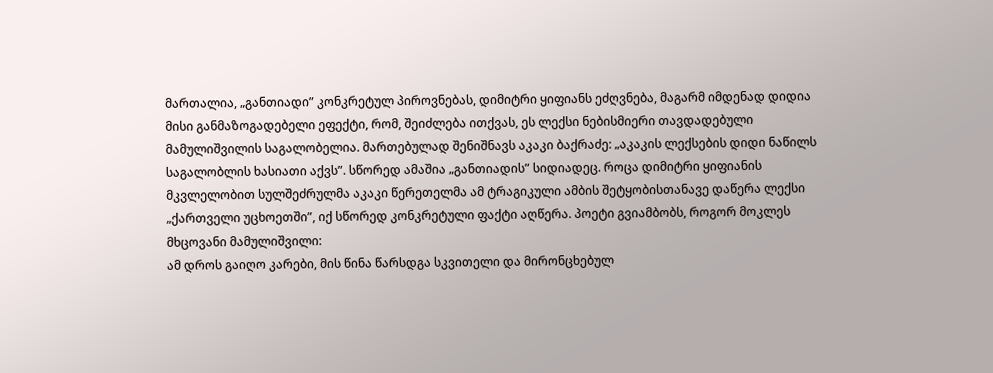მართალია, „განთიადი” კონკრეტულ პიროვნებას, დიმიტრი ყიფიანს ეძღვნება, მაგარმ იმდენად დიდია მისი განმაზოგადებელი ეფექტი, რომ, შეიძლება ითქვას, ეს ლექსი ნებისმიერი თავდადებული მამულიშვილის საგალობელია. მართებულად შენიშნავს აკაკი ბაქრაძე: „აკაკის ლექსების დიდი ნაწილს საგალობლის ხასიათი აქვს”. სწორედ ამაშია „განთიადის” სიდიადეც. როცა დიმიტრი ყიფიანის მკვლელობით სულშეძრულმა აკაკი წერეთელმა ამ ტრაგიკული ამბის შეტყობისთანავე დაწერა ლექსი „ქართველი უცხოეთში”, იქ სწორედ კონკრეტული ფაქტი აღწერა. პოეტი გვიამბობს, როგორ მოკლეს მხცოვანი მამულიშვილი:
ამ დროს გაიღო კარები, მის წინა წარსდგა სკვითელი და მირონცხებულ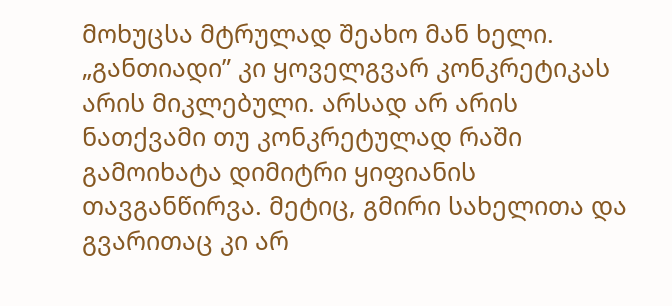მოხუცსა მტრულად შეახო მან ხელი. „განთიადი” კი ყოველგვარ კონკრეტიკას არის მიკლებული. არსად არ არის ნათქვამი თუ კონკრეტულად რაში გამოიხატა დიმიტრი ყიფიანის თავგანწირვა. მეტიც, გმირი სახელითა და გვარითაც კი არ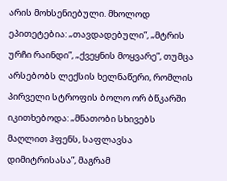არის მოხსენიებული. მხოლოდ ეპითეტებია: „თავდადებული”, „მტრის ურჩი რაინდი”, „ქვეყნის მოყვარე”, თუმცა არსებობს ლექსის ხელნაწერი, რომლის პირველი სტროფის ბოლო ორ ბწკარში იკითხებოდა: „მნათობი სხივებს მაღლით ჰფენს, საფლავსა დიმიტრისასა”, მაგრამ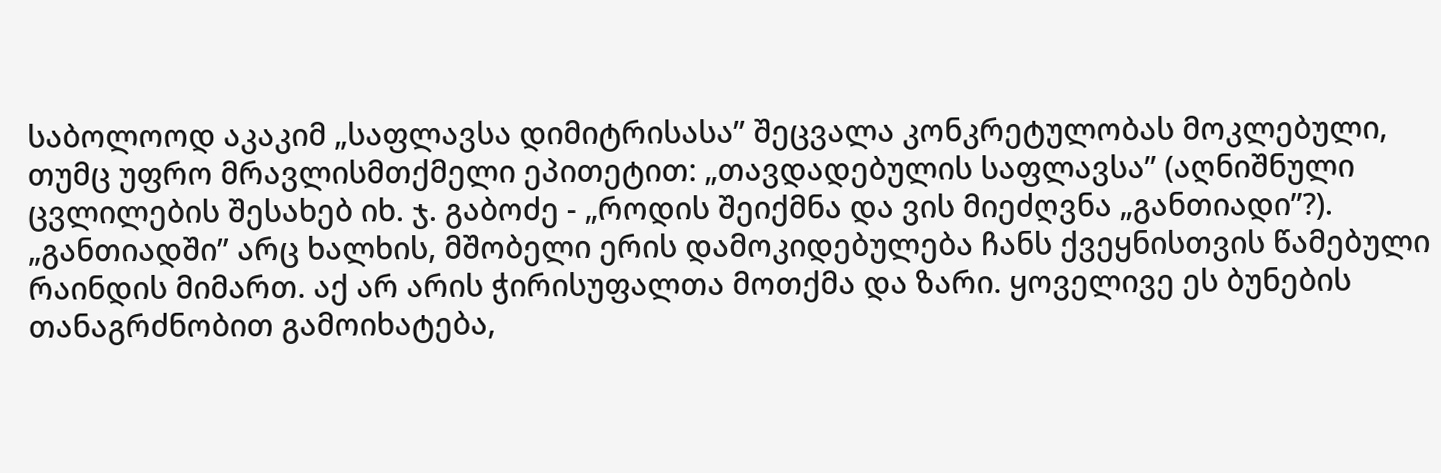საბოლოოდ აკაკიმ „საფლავსა დიმიტრისასა” შეცვალა კონკრეტულობას მოკლებული, თუმც უფრო მრავლისმთქმელი ეპითეტით: „თავდადებულის საფლავსა” (აღნიშნული ცვლილების შესახებ იხ. ჯ. გაბოძე - „როდის შეიქმნა და ვის მიეძღვნა „განთიადი”?). „განთიადში” არც ხალხის, მშობელი ერის დამოკიდებულება ჩანს ქვეყნისთვის წამებული რაინდის მიმართ. აქ არ არის ჭირისუფალთა მოთქმა და ზარი. ყოველივე ეს ბუნების თანაგრძნობით გამოიხატება,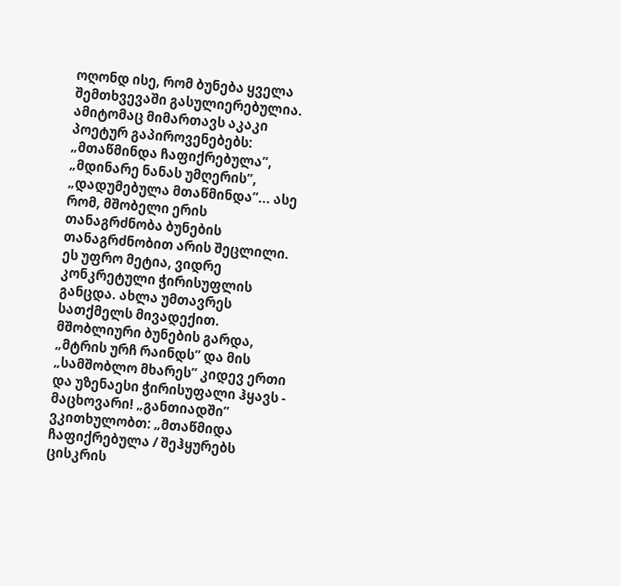ოღონდ ისე, რომ ბუნება ყველა შემთხვევაში გასულიერებულია. ამიტომაც მიმართავს აკაკი პოეტურ გაპიროვენებებს: „მთაწმინდა ჩაფიქრებულა”, „მდინარე ნანას უმღერის”, „დადუმებულა მთაწმინდა”... ასე რომ, მშობელი ერის თანაგრძნობა ბუნების თანაგრძნობით არის შეცლილი. ეს უფრო მეტია, ვიდრე კონკრეტული ჭირისუფლის განცდა. ახლა უმთავრეს სათქმელს მივადექით. მშობლიური ბუნების გარდა, „მტრის ურჩ რაინდს” და მის „სამშობლო მხარეს” კიდევ ერთი და უზენაესი ჭირისუფალი ჰყავს - მაცხოვარი! „განთიადში” ვკითხულობთ: „მთაწმიდა ჩაფიქრებულა / შეჰყურებს ცისკრის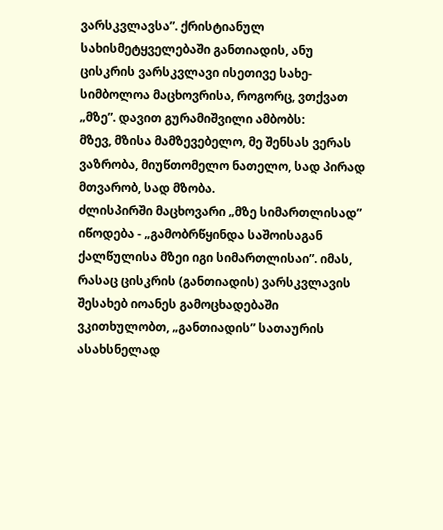ვარსკვლავსა”. ქრისტიანულ სახისმეტყველებაში განთიადის, ანუ ცისკრის ვარსკვლავი ისეთივე სახე-სიმბოლოა მაცხოვრისა, როგორც, ვთქვათ „მზე”. დავით გურამიშვილი ამბობს:
მზევ, მზისა მამზევებელო, მე შენსას ვერას ვაზრობა, მიუწთომელო ნათელო, სად პირად მთვარობ, სად მზობა.
ძლისპირში მაცხოვარი „მზე სიმართლისად” იწოდება - „გამობრწყინდა საშოისაგან ქალწულისა მზეი იგი სიმართლისაი”. იმას, რასაც ცისკრის (განთიადის) ვარსკვლავის შესახებ იოანეს გამოცხადებაში ვკითხულობთ, „განთიადის” სათაურის ასახსნელად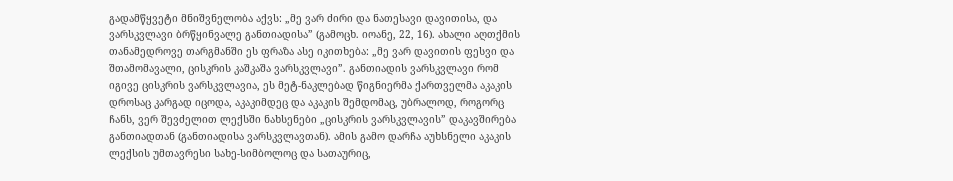გადამწყვეტი მნიშვნელობა აქვს: „მე ვარ ძირი და ნათესავი დავითისა, და ვარსკვლავი ბრწყინვალე განთიადისა” (გამოცხ. იოანე, 22, 16). ახალი აღთქმის თანამედროვე თარგმანში ეს ფრაზა ასე იკითხება: „მე ვარ დავითის ფესვი და შთამომავალი, ცისკრის კაშკაშა ვარსკვლავი”. განთიადის ვარსკვლავი რომ იგივე ცისკრის ვარსკვლავია, ეს მეტ-ნაკლებად წიგნიერმა ქართველმა აკაკის დროსაც კარგად იცოდა, აკაკიმდეც და აკაკის შემდომაც, უბრალოდ, როგორც ჩანს, ვერ შევძელით ლექსში ნახსენები „ცისკრის ვარსკვლავის” დაკავშირება განთიადთან (განთიადისა ვარსკვლავთან). ამის გამო დარჩა აუხსნელი აკაკის ლექსის უმთავრესი სახე-სიმბოლოც და სათაურიც,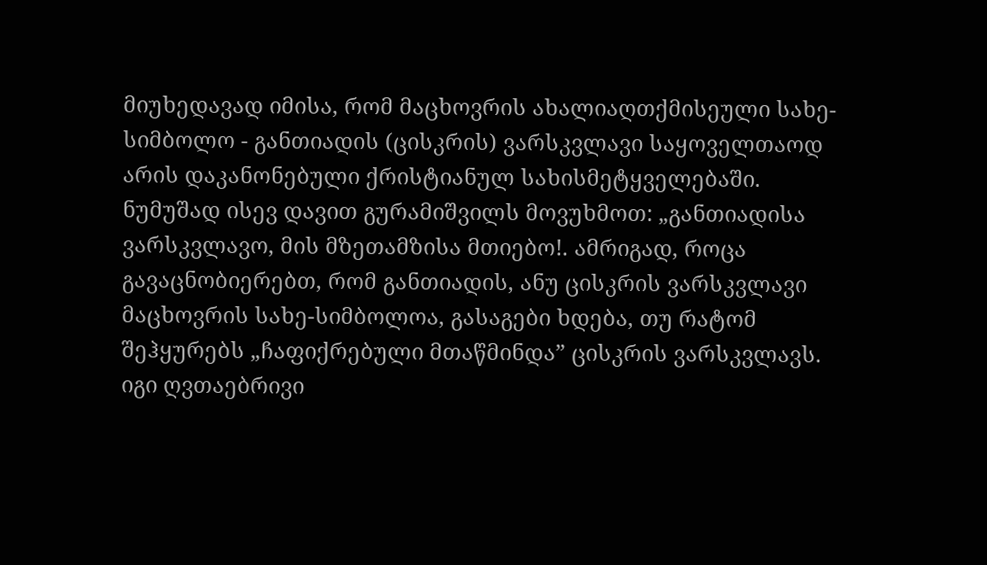მიუხედავად იმისა, რომ მაცხოვრის ახალიაღთქმისეული სახე-სიმბოლო - განთიადის (ცისკრის) ვარსკვლავი საყოველთაოდ არის დაკანონებული ქრისტიანულ სახისმეტყველებაში. ნუმუშად ისევ დავით გურამიშვილს მოვუხმოთ: „განთიადისა ვარსკვლავო, მის მზეთამზისა მთიებო!. ამრიგად, როცა გავაცნობიერებთ, რომ განთიადის, ანუ ცისკრის ვარსკვლავი მაცხოვრის სახე-სიმბოლოა, გასაგები ხდება, თუ რატომ შეჰყურებს „ჩაფიქრებული მთაწმინდა” ცისკრის ვარსკვლავს. იგი ღვთაებრივი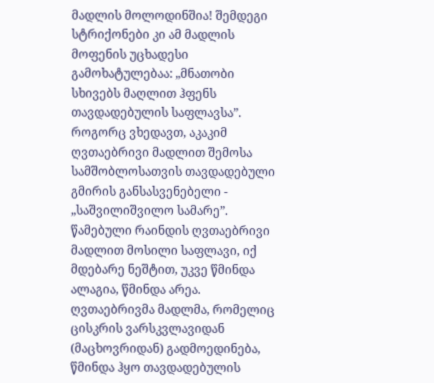მადლის მოლოდინშია! შემდეგი სტრიქონები კი ამ მადლის მოფენის უცხადესი გამოხატულებაა: „მნათობი სხივებს მაღლით ჰფენს თავდადებულის საფლავსა”. როგორც ვხედავთ, აკაკიმ ღვთაებრივი მადლით შემოსა სამშობლოსათვის თავდადებული გმირის განსასვენებელი - „საშვილიშვილო სამარე”. წამებული რაინდის ღვთაებრივი მადლით მოსილი საფლავი, იქ მდებარე ნეშტით, უკვე წმინდა ალაგია, წმინდა არეა. ღვთაებრივმა მადლმა, რომელიც ცისკრის ვარსკვლავიდან (მაცხოვრიდან) გადმოედინება, წმინდა ჰყო თავდადებულის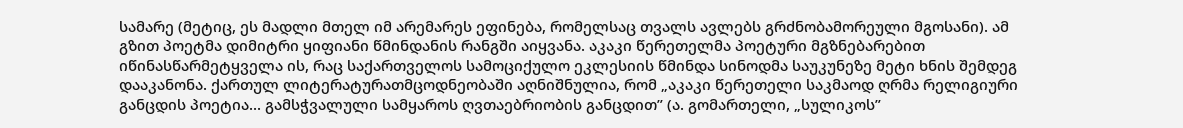სამარე (მეტიც, ეს მადლი მთელ იმ არემარეს ეფინება, რომელსაც თვალს ავლებს გრძნობამორეული მგოსანი). ამ გზით პოეტმა დიმიტრი ყიფიანი წმინდანის რანგში აიყვანა. აკაკი წერეთელმა პოეტური მგზნებარებით იწინასწარმეტყველა ის, რაც საქართველოს სამოციქულო ეკლესიის წმინდა სინოდმა საუკუნეზე მეტი ხნის შემდეგ დააკანონა. ქართულ ლიტერატურათმცოდნეობაში აღნიშნულია, რომ „აკაკი წერეთელი საკმაოდ ღრმა რელიგიური განცდის პოეტია... გამსჭვალული სამყაროს ღვთაებრიობის განცდით” (ა. გომართელი, „სულიკოს”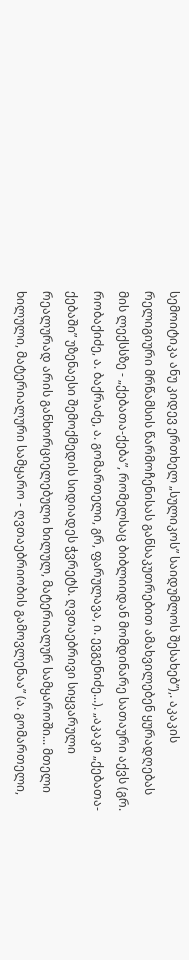სემოიტიკა ანუ კიდევ ერთხელ „სულიკოს” საიდუმლოს შესახებ”),. აკაკის რელიგიური მრწამსის წარმოჩენისას განსაკუთრებით ამახვილებენ ყურადღებას მის ლექსსზე - „ქებათა-ქება”, რომელსაც ბიბლიიდან მომდინარე სათაური აქვს (გრ. რობაქიძე, ა. ბაქრაძე, ა. გომართელი, გრ, ფარულავა, ი. ევგენიძე...). „აკაკი „ქებათა-ქებაში” უზენაესი შემოქმედის სიდიადეს ჭვრეტს. ღვთაებრივი სიყვარული რეალურად არის განხორციელებული ხილულ, მატერიალურ სამყაროში... მთელი ხილული, მატერიალური სამყარო - ღვთაებრიობის გამოვლენაა” (ა. გომართელი,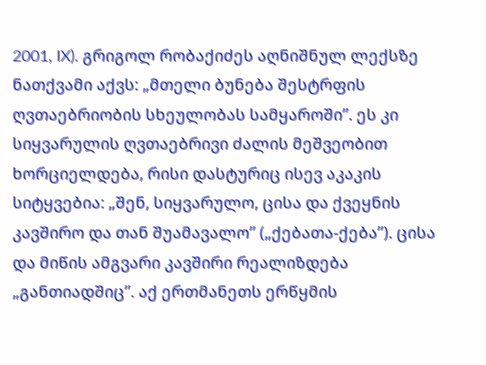2001, IX). გრიგოლ რობაქიძეს აღნიშნულ ლექსზე ნათქვამი აქვს: „მთელი ბუნება შესტრფის ღვთაებრიობის სხეულობას სამყაროში”. ეს კი სიყვარულის ღვთაებრივი ძალის მეშვეობით ხორციელდება, რისი დასტურიც ისევ აკაკის სიტყვებია: „შენ, სიყვარულო, ცისა და ქვეყნის კავშირო და თან შუამავალო” („ქებათა-ქება”). ცისა და მიწის ამგვარი კავშირი რეალიზდება „განთიადშიც”. აქ ერთმანეთს ერწყმის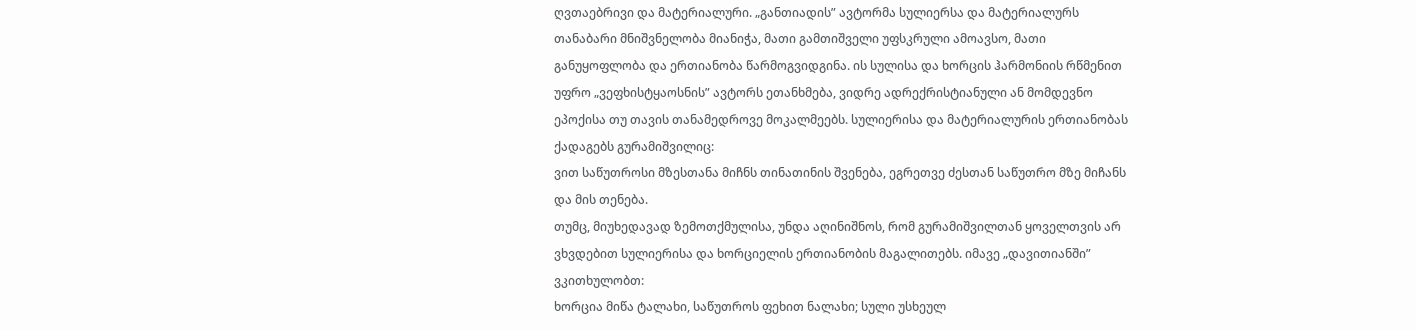ღვთაებრივი და მატერიალური. „განთიადის” ავტორმა სულიერსა და მატერიალურს თანაბარი მნიშვნელობა მიანიჭა, მათი გამთიშველი უფსკრული ამოავსო, მათი განუყოფლობა და ერთიანობა წარმოგვიდგინა. ის სულისა და ხორცის ჰარმონიის რწმენით უფრო „ვეფხისტყაოსნის” ავტორს ეთანხმება, ვიდრე ადრექრისტიანული ან მომდევნო ეპოქისა თუ თავის თანამედროვე მოკალმეებს. სულიერისა და მატერიალურის ერთიანობას ქადაგებს გურამიშვილიც:
ვით საწუთროსი მზესთანა მიჩნს თინათინის შვენება, ეგრეთვე ძესთან საწუთრო მზე მიჩანს და მის თენება.
თუმც, მიუხედავად ზემოთქმულისა, უნდა აღინიშნოს, რომ გურამიშვილთან ყოველთვის არ ვხვდებით სულიერისა და ხორციელის ერთიანობის მაგალითებს. იმავე „დავითიანში” ვკითხულობთ:
ხორცია მიწა ტალახი, საწუთროს ფეხით ნალახი; სული უსხეულ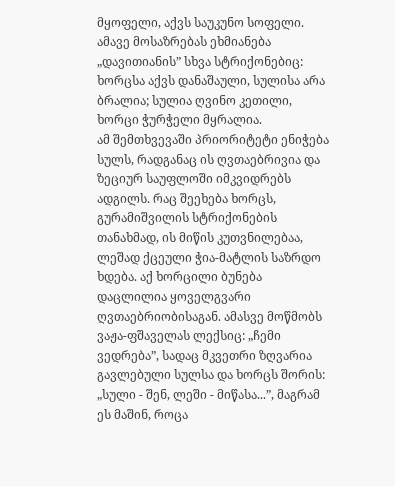მყოფელი, აქვს საუკუნო სოფელი.
ამავე მოსაზრებას ეხმიანება „დავითიანის” სხვა სტრიქონებიც:
ხორცსა აქვს დანაშაული, სულისა არა ბრალია; სულია ღვინო კეთილი, ხორცი ჭურჭელი მყრალია.
ამ შემთხვევაში პრიორიტეტი ენიჭება სულს, რადგანაც ის ღვთაებრივია და ზეციურ საუფლოში იმკვიდრებს ადგილს. რაც შეეხება ხორცს, გურამიშვილის სტრიქონების თანახმად, ის მიწის კუთვნილებაა, ლეშად ქცეული ჭია-მატლის საზრდო ხდება. აქ ხორცილი ბუნება დაცლილია ყოველგვარი ღვთაებრიობისაგან. ამასვე მოწმობს ვაჟა-ფშაველას ლექსიც: „ჩემი ვედრება”, სადაც მკვეთრი ზღვარია გავლებული სულსა და ხორცს შორის: „სული - შენ, ლეში - მიწასა...”, მაგრამ ეს მაშინ, როცა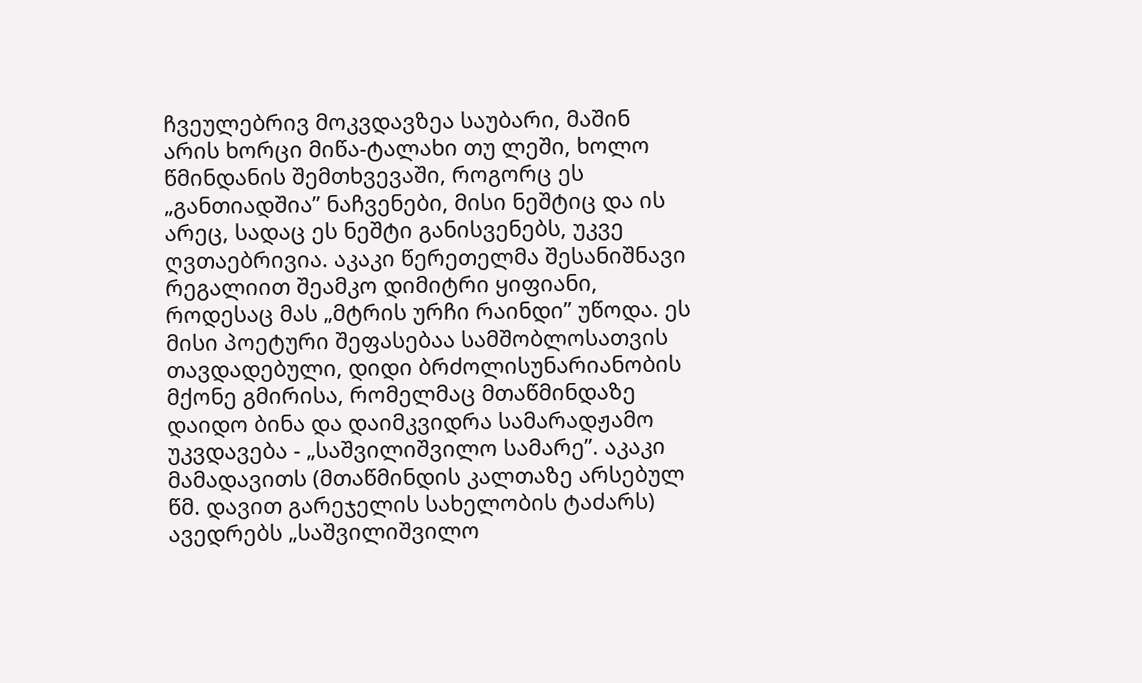ჩვეულებრივ მოკვდავზეა საუბარი, მაშინ არის ხორცი მიწა-ტალახი თუ ლეში, ხოლო წმინდანის შემთხვევაში, როგორც ეს „განთიადშია” ნაჩვენები, მისი ნეშტიც და ის არეც, სადაც ეს ნეშტი განისვენებს, უკვე ღვთაებრივია. აკაკი წერეთელმა შესანიშნავი რეგალიით შეამკო დიმიტრი ყიფიანი, როდესაც მას „მტრის ურჩი რაინდი” უწოდა. ეს მისი პოეტური შეფასებაა სამშობლოსათვის თავდადებული, დიდი ბრძოლისუნარიანობის მქონე გმირისა, რომელმაც მთაწმინდაზე დაიდო ბინა და დაიმკვიდრა სამარადჟამო უკვდავება - „საშვილიშვილო სამარე”. აკაკი მამადავითს (მთაწმინდის კალთაზე არსებულ წმ. დავით გარეჯელის სახელობის ტაძარს) ავედრებს „საშვილიშვილო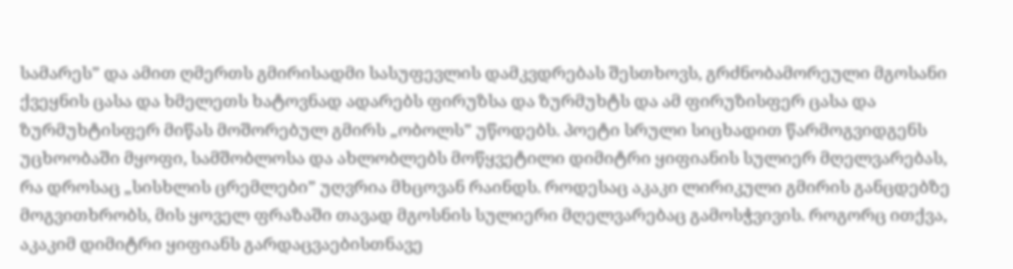სამარეს” და ამით ღმერთს გმირისადმი სასუფევლის დამკვდრებას შესთხოვს, გრძნობამორეული მგოსანი ქვეყნის ცასა და ხმელეთს ხატოვნად ადარებს ფირუზსა და ზურმუხტს და ამ ფირუზისფერ ცასა და ზურმუხტისფერ მიწას მოშორებულ გმირს „ობოლს” უწოდებს. პოეტი სრული სიცხადით წარმოგვიდგენს უცხოობაში მყოფი, სამშობლოსა და ახლობლებს მოწყვეტილი დიმიტრი ყიფიანის სულიერ მღელვარებას, რა დროსაც „სისხლის ცრემლები” უღვრია მხცოვან რაინდს. როდესაც აკაკი ლირიკული გმირის განცდებზე მოგვითხრობს, მის ყოველ ფრაზაში თავად მგოსნის სულიერი მღელვარებაც გამოსჭვივის. როგორც ითქვა, აკაკიმ დიმიტრი ყიფიანს გარდაცვაებისთნავე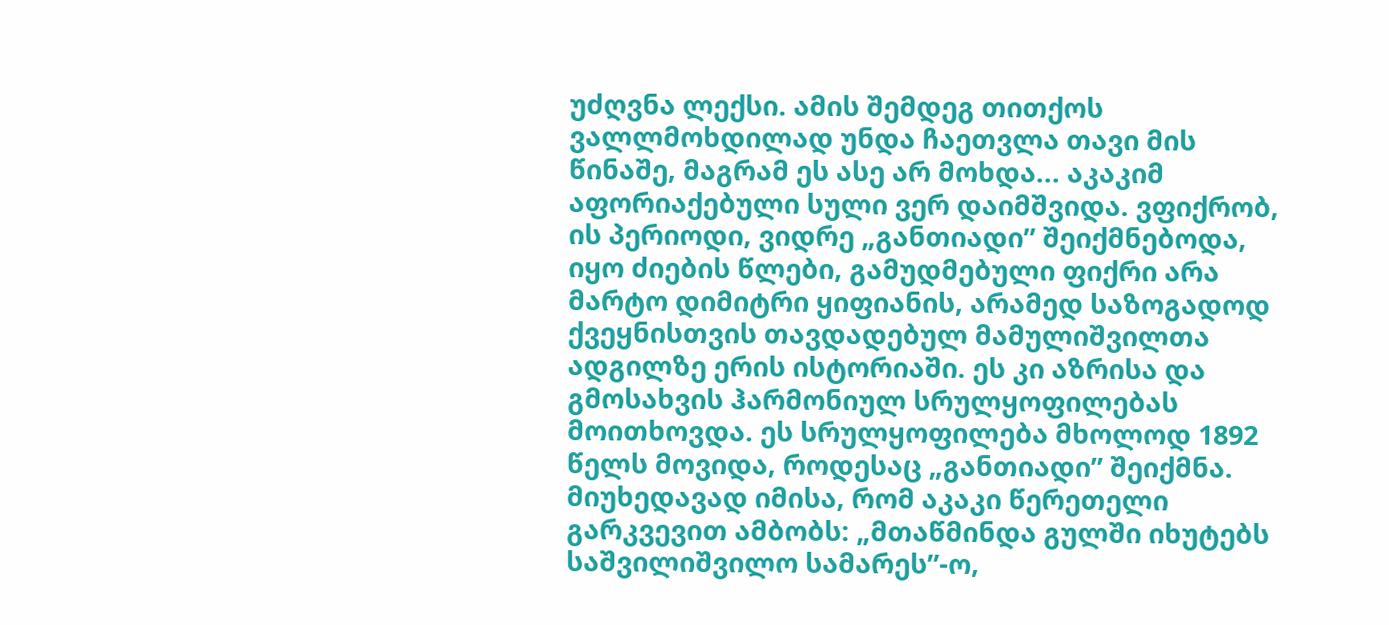უძღვნა ლექსი. ამის შემდეგ თითქოს ვალლმოხდილად უნდა ჩაეთვლა თავი მის წინაშე, მაგრამ ეს ასე არ მოხდა... აკაკიმ აფორიაქებული სული ვერ დაიმშვიდა. ვფიქრობ, ის პერიოდი, ვიდრე „განთიადი” შეიქმნებოდა, იყო ძიების წლები, გამუდმებული ფიქრი არა მარტო დიმიტრი ყიფიანის, არამედ საზოგადოდ ქვეყნისთვის თავდადებულ მამულიშვილთა ადგილზე ერის ისტორიაში. ეს კი აზრისა და გმოსახვის ჰარმონიულ სრულყოფილებას მოითხოვდა. ეს სრულყოფილება მხოლოდ 1892 წელს მოვიდა, როდესაც „განთიადი” შეიქმნა. მიუხედავად იმისა, რომ აკაკი წერეთელი გარკვევით ამბობს: „მთაწმინდა გულში იხუტებს საშვილიშვილო სამარეს”-ო,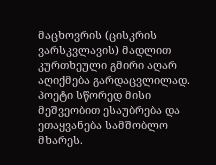მაცხოვრის (ცისკრის ვარსკვლავის) მადლით კურთხეული გმირი აღარ აღიქმება გარდაცვლილად. პოეტი სწორედ მისი მეშვეობით ესაუბრება და ეთაყვანება სამშობლო მხარეს.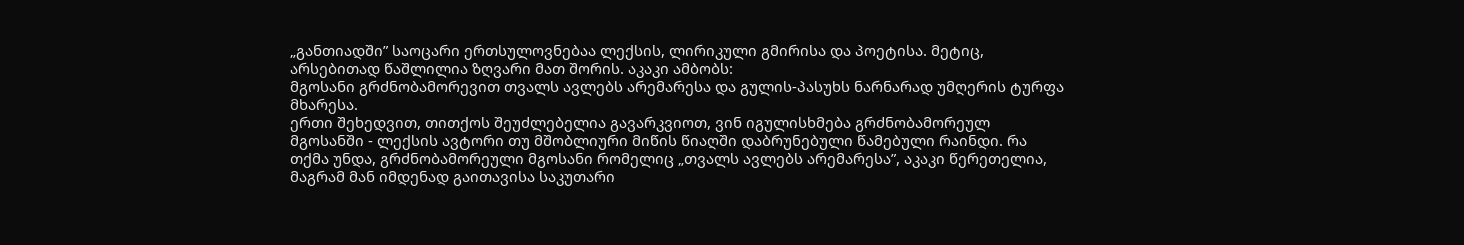„განთიადში” საოცარი ერთსულოვნებაა ლექსის, ლირიკული გმირისა და პოეტისა. მეტიც, არსებითად წაშლილია ზღვარი მათ შორის. აკაკი ამბობს:
მგოსანი გრძნობამორევით თვალს ავლებს არემარესა და გულის-პასუხს ნარნარად უმღერის ტურფა მხარესა.
ერთი შეხედვით, თითქოს შეუძლებელია გავარკვიოთ, ვინ იგულისხმება გრძნობამორეულ მგოსანში - ლექსის ავტორი თუ მშობლიური მიწის წიაღში დაბრუნებული წამებული რაინდი. რა თქმა უნდა, გრძნობამორეული მგოსანი რომელიც „თვალს ავლებს არემარესა”, აკაკი წერეთელია, მაგრამ მან იმდენად გაითავისა საკუთარი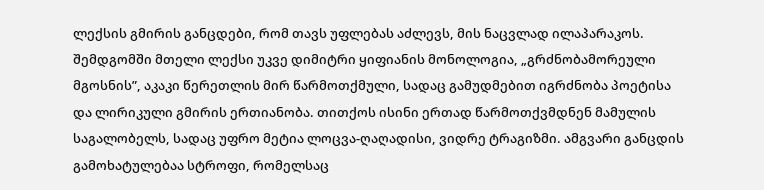ლექსის გმირის განცდები, რომ თავს უფლებას აძლევს, მის ნაცვლად ილაპარაკოს. შემდგომში მთელი ლექსი უკვე დიმიტრი ყიფიანის მონოლოგია, „გრძნობამორეული მგოსნის”, აკაკი წერეთლის მირ წარმოთქმული, სადაც გამუდმებით იგრძნობა პოეტისა და ლირიკული გმირის ერთიანობა. თითქოს ისინი ერთად წარმოთქვმდნენ მამულის საგალობელს, სადაც უფრო მეტია ლოცვა-ღაღადისი, ვიდრე ტრაგიზმი. ამგვარი განცდის გამოხატულებაა სტროფი, რომელსაც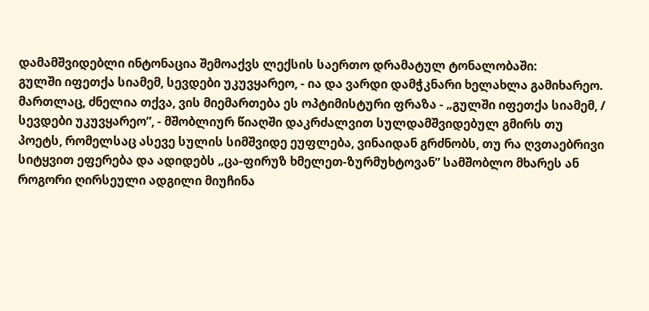დამამშვიდებლი ინტონაცია შემოაქვს ლექსის საერთო დრამატულ ტონალობაში:
გულში იფეთქა სიამემ, სევდები უკუვყარეო, - ია და ვარდი დამჭკნარი ხელახლა გამიხარეო.
მართლაც, ძნელია თქვა, ვის მიემართება ეს ოპტიმისტური ფრაზა - „გულში იფეთქა სიამემ, / სევდები უკუვყარეო”, - მშობლიურ წიაღში დაკრძალვით სულდამშვიდებულ გმირს თუ პოეტს, რომელსაც ასევე სულის სიმშვიდე ეუფლება, ვინაიდან გრძნობს, თუ რა ღვთაებრივი სიტყვით ეფერება და ადიდებს „ცა-ფირუზ ხმელეთ-ზურმუხტოვან” სამშობლო მხარეს ან როგორი ღირსეული ადგილი მიუჩინა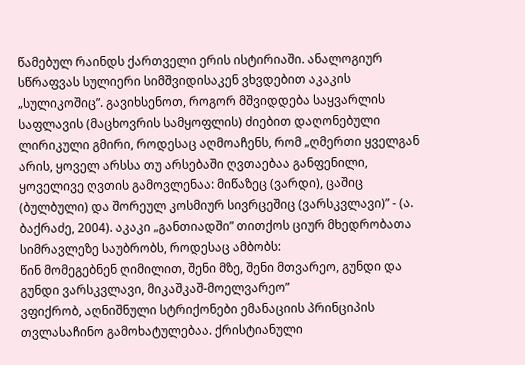წამებულ რაინდს ქართველი ერის ისტირიაში. ანალოგიურ სწრაფვას სულიერი სიმშვიდისაკენ ვხვდებით აკაკის „სულიკოშიც”. გავიხსენოთ, როგორ მშვიდდება საყვარლის საფლავის (მაცხოვრის სამყოფლის) ძიებით დაღონებული ლირიკული გმირი, როდესაც აღმოაჩენს, რომ „ღმერთი ყველგან არის, ყოველ არსსა თუ არსებაში ღვთაებაა განფენილი, ყოველივე ღვთის გამოვლენაა: მიწაზეც (ვარდი), ცაშიც (ბულბული) და შორეულ კოსმიურ სივრცეშიც (ვარსკვლავი)” - (ა. ბაქრაძე, 2004). აკაკი „განთიადში” თითქოს ციურ მხედრობათა სიმრავლეზე საუბრობს, როდესაც ამბობს:
წინ მომეგებნენ ღიმილით, შენი მზე, შენი მთვარეო, გუნდი და გუნდი ვარსკვლავი, მიკაშკაშ-მოელვარეო”
ვფიქრობ, აღნიშნული სტრიქონები ემანაციის პრინციპის თვლასაჩინო გამოხატულებაა. ქრისტიანული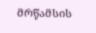მრწამსის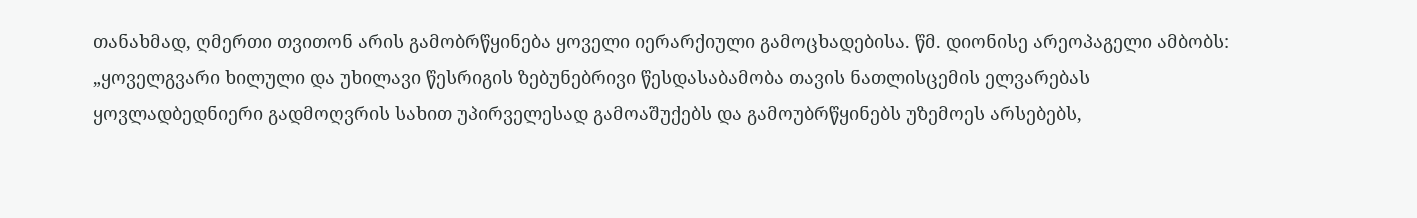თანახმად, ღმერთი თვითონ არის გამობრწყინება ყოველი იერარქიული გამოცხადებისა. წმ. დიონისე არეოპაგელი ამბობს: „ყოველგვარი ხილული და უხილავი წესრიგის ზებუნებრივი წესდასაბამობა თავის ნათლისცემის ელვარებას ყოვლადბედნიერი გადმოღვრის სახით უპირველესად გამოაშუქებს და გამოუბრწყინებს უზემოეს არსებებს,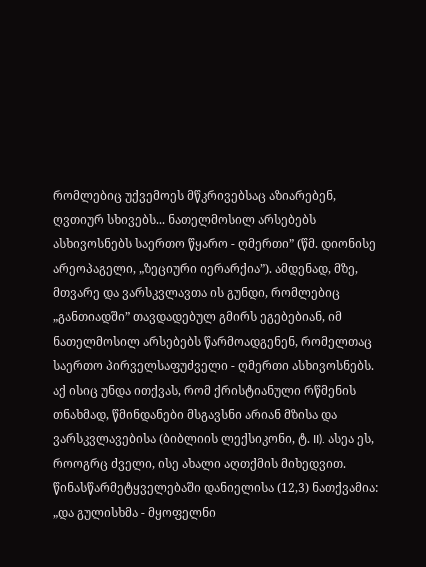რომლებიც უქვემოეს მწკრივებსაც აზიარებენ, ღვთიურ სხივებს... ნათელმოსილ არსებებს ასხივოსნებს საერთო წყარო - ღმერთი” (წმ. დიონისე არეოპაგელი, „ზეციური იერარქია”). ამდენად, მზე, მთვარე და ვარსკვლავთა ის გუნდი, რომლებიც „განთიადში” თავდადებულ გმირს ეგებებიან, იმ ნათელმოსილ არსებებს წარმოადგენენ, რომელთაც საერთო პირველსაფუძველი - ღმერთი ასხივოსნებს. აქ ისიც უნდა ითქვას, რომ ქრისტიანული რწმენის თნახმად, წმინდანები მსგავსნი არიან მზისა და ვარსკვლავებისა (ბიბლიის ლექსიკონი, ტ. II). ასეა ეს, როოგრც ძველი, ისე ახალი აღთქმის მიხედვით. წინასწარმეტყველებაში დანიელისა (12,3) ნათქვამია: „და გულისხმა - მყოფელნი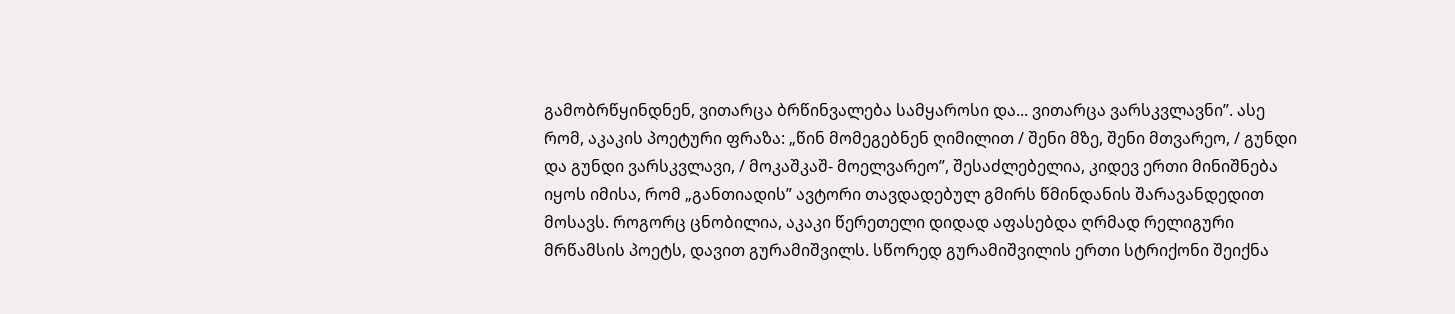გამობრწყინდნენ, ვითარცა ბრწინვალება სამყაროსი და... ვითარცა ვარსკვლავნი”. ასე რომ, აკაკის პოეტური ფრაზა: „წინ მომეგებნენ ღიმილით / შენი მზე, შენი მთვარეო, / გუნდი და გუნდი ვარსკვლავი, / მოკაშკაშ- მოელვარეო”, შესაძლებელია, კიდევ ერთი მინიშნება იყოს იმისა, რომ „განთიადის” ავტორი თავდადებულ გმირს წმინდანის შარავანდედით მოსავს. როგორც ცნობილია, აკაკი წერეთელი დიდად აფასებდა ღრმად რელიგური მრწამსის პოეტს, დავით გურამიშვილს. სწორედ გურამიშვილის ერთი სტრიქონი შეიქნა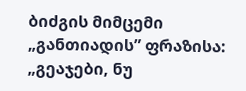ბიძგის მიმცემი „განთიადის” ფრაზისა: „გეაჯები, ნუ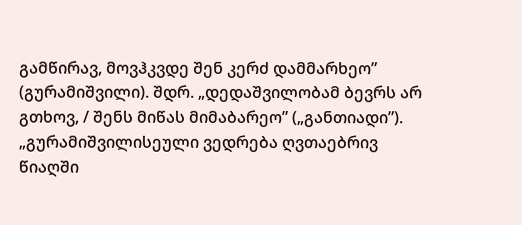გამწირავ, მოვჰკვდე შენ კერძ დამმარხეო” (გურამიშვილი). შდრ. „დედაშვილობამ ბევრს არ გთხოვ, / შენს მიწას მიმაბარეო” („განთიადი”). „გურამიშვილისეული ვედრება ღვთაებრივ წიაღში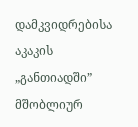დამკვიდრებისა აკაკის „განთიადში” მშობლიურ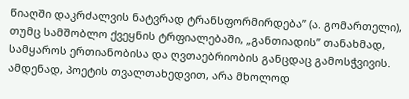წიაღში დაკრძალვის ნატვრად ტრანსფორმირდება” (ა. გომართელი), თუმც სამშობლო ქვეყნის ტრფიალებაში, „განთიადის” თანახმად, სამყაროს ერთიანობისა და ღვთაებრიობის განცდაც გამოსჭვივის. ამდენად, პოეტის თვალთახედვით, არა მხოლოდ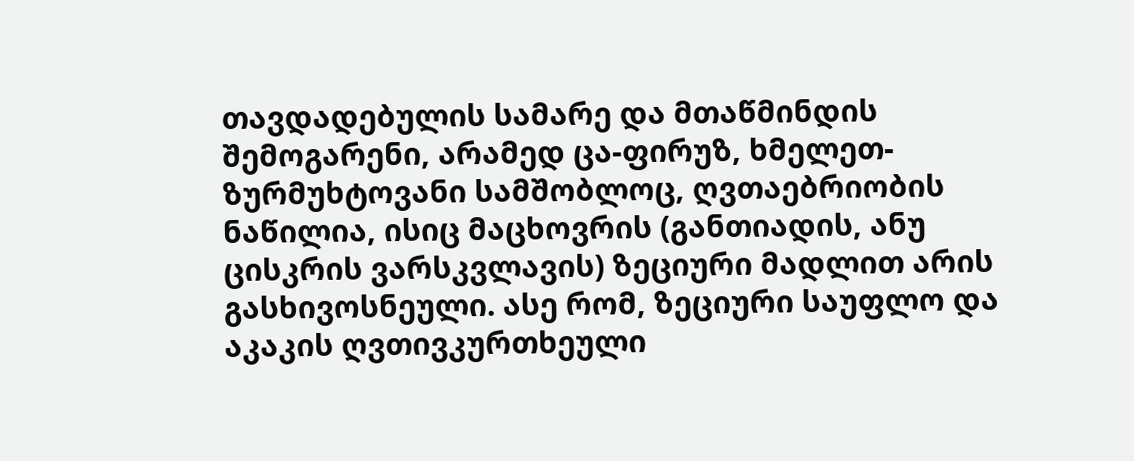თავდადებულის სამარე და მთაწმინდის შემოგარენი, არამედ ცა-ფირუზ, ხმელეთ-ზურმუხტოვანი სამშობლოც, ღვთაებრიობის ნაწილია, ისიც მაცხოვრის (განთიადის, ანუ ცისკრის ვარსკვლავის) ზეციური მადლით არის გასხივოსნეული. ასე რომ, ზეციური საუფლო და აკაკის ღვთივკურთხეული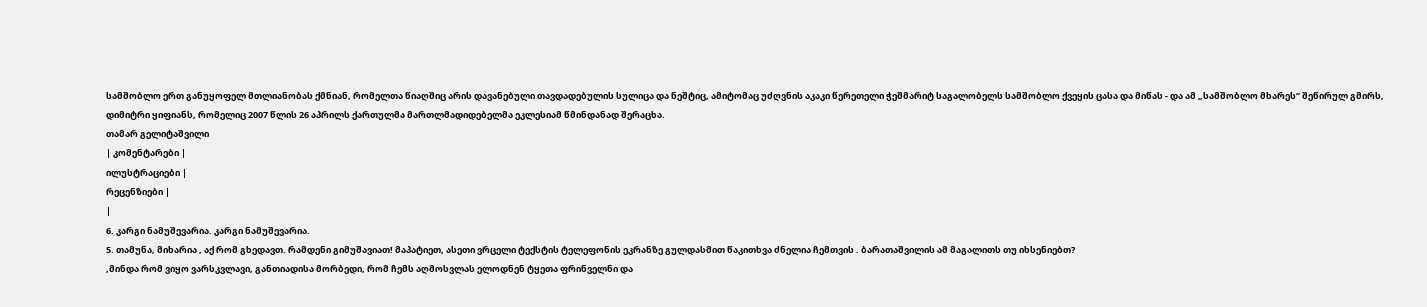სამშობლო ერთ განუყოფელ მთლიანობას ქმნიან, რომელთა წიაღშიც არის დავანებული თავდადებულის სულიცა და ნეშტიც, ამიტომაც უძღვნის აკაკი წერეთელი ჭეშმარიტ საგალობელს სამშობლო ქვეყის ცასა და მიწას - და ამ „სამშობლო მხარეს” შეწირულ გმირს, დიმიტრი ყიფიანს, რომელიც 2007 წლის 26 აპრილს ქართულმა მართლმადიდებელმა ეკლესიამ წმინდანად შერაცხა.
თამარ გელიტაშვილი
| კომენტარები |
ილუსტრაციები |
რეცენზიები |
|
6. კარგი ნამუშევარია. კარგი ნამუშევარია.
5. თამუნა, მიხარია , აქ რომ გხედავთ. რამდენი გიმუშავიათ! მაპატიეთ, ასეთი ვრცელი ტექსტის ტელეფონის ეკრანზე გულდასმით წაკითხვა ძნელია ჩემთვის . ბარათაშვილის ამ მაგალითს თუ იხსენიებთ?
,მინდა რომ ვიყო ვარსკვლავი, განთიადისა მორბედი, რომ ჩემს აღმოსვლას ელოდნენ ტყეთა ფრინველნი და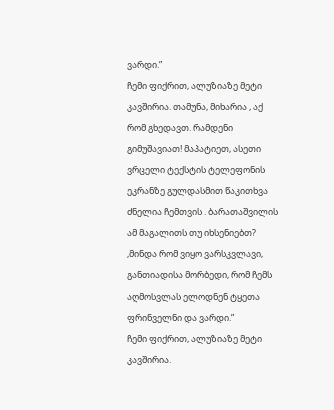ვარდი.”
ჩემი ფიქრით, ალუზიაზე მეტი კავშირია. თამუნა, მიხარია , აქ რომ გხედავთ. რამდენი გიმუშავიათ! მაპატიეთ, ასეთი ვრცელი ტექსტის ტელეფონის ეკრანზე გულდასმით წაკითხვა ძნელია ჩემთვის . ბარათაშვილის ამ მაგალითს თუ იხსენიებთ?
,მინდა რომ ვიყო ვარსკვლავი, განთიადისა მორბედი, რომ ჩემს აღმოსვლას ელოდნენ ტყეთა ფრინველნი და ვარდი.”
ჩემი ფიქრით, ალუზიაზე მეტი კავშირია.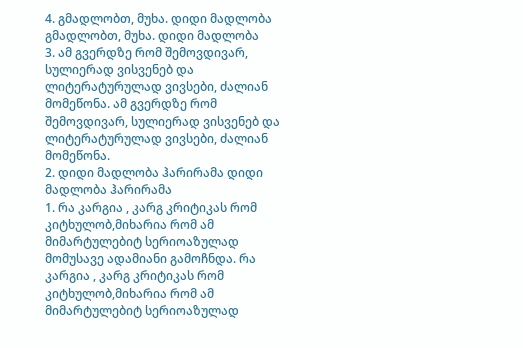4. გმადლობთ, მუხა. დიდი მადლობა გმადლობთ, მუხა. დიდი მადლობა
3. ამ გვერდზე რომ შემოვდივარ, სულიერად ვისვენებ და ლიტერატურულად ვივსები, ძალიან მომეწონა. ამ გვერდზე რომ შემოვდივარ, სულიერად ვისვენებ და ლიტერატურულად ვივსები, ძალიან მომეწონა.
2. დიდი მადლობა ჰარირამა დიდი მადლობა ჰარირამა
1. რა კარგია , კარგ კრიტიკას რომ კიტხულობ,მიხარია რომ ამ მიმარტულებიტ სერიოაზულად მომუსავე ადამიანი გამოჩნდა. რა კარგია , კარგ კრიტიკას რომ კიტხულობ,მიხარია რომ ამ მიმარტულებიტ სერიოაზულად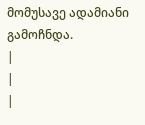მომუსავე ადამიანი გამოჩნდა.
|
|
|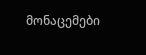მონაცემები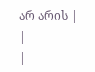არ არის |
|
|